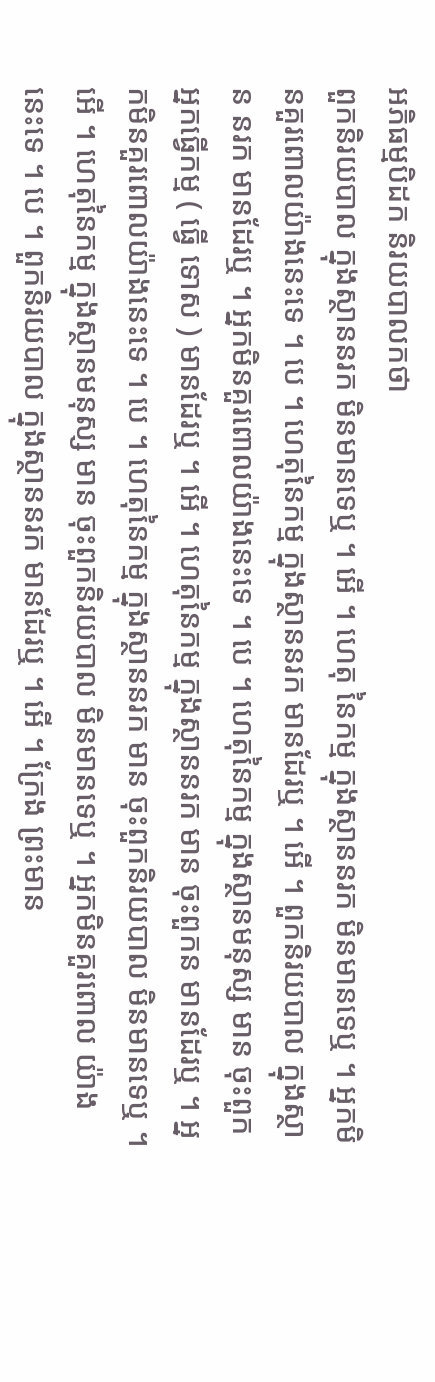អភិធម្មបិដក និរយបាលកថា
ពួកនិរយបាល ក្នុងស្ថាននរក មិនមានទេឬ ។ អើ ។ ហេតុ នៃកម្ម ក្នុងស្ថាននរក មិនមានទេឬ ។ អ្នកមិនគួរពោលយ៉ាងនេះទេ ។ បេ ។ ហេតុនៃកម្ម ក្នុងស្ថាននរក មានដែរឬ ។ អើ ។ ពួកនិរយបាល ក្នុងស្ថាន នរក មានដែរឬ ។ អ្នកមិនគួរពោលយ៉ាងនេះទេ ។ បេ ។ ហេតុនៃកម្ម ក្នុងស្ថានមនុស្ស មាន ចុះពួកអ្នកធ្វើកម្ម ( ធ្វើ ទោស ) មានដែរឬ ។ អើ ។ ហេតុនៃកម្ម ក្នុងស្ថាននរក មាន ចុះពួកន មានដែរឬ ។ អ្នកមិនគួរពោលយ៉ាងនេះទេ ។ បេ ។ ហេតុនៃកម្ម ក្នុងស្ថាននរក មាន ចុះពួកនិរយបាល មិនមានទេឬ ។ អើ ។ ហេតុនៃកម្ម ក្នុងស្ថានមនុស្ស មាន ចុះពួកនិរយបាល មិនមានទេឬ ។ អ្នកមិនគួរពោល យ៉ាងនេះទេ ។ បេ ។ ពួកនិរយបាល ក្នុងស្ថាននរក មានដែរឬ ។ អើ ។ ក្រែង ព្រះមាន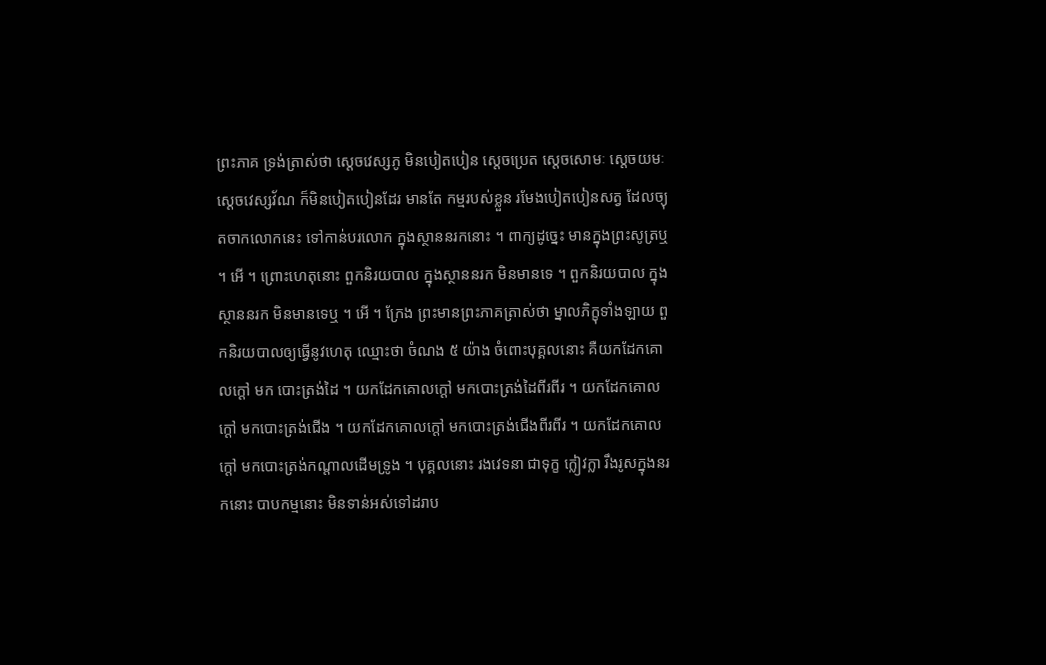ព្រះភាគ ទ្រង់ត្រាស់ថា ស្តេចវេស្សភូ មិនបៀតបៀន ស្តេចប្រេត ស្តេចសោមៈ ស្តេចយមៈ ស្តេចវេស្សវ័ណ ក៏មិនបៀតបៀនដែរ មានតែ កម្មរបស់ខ្លួន រមែងបៀតបៀនសត្វ ដែលច្យុតចាកលោកនេះ ទៅកាន់បរលោក ក្នុងស្ថាននរកនោះ ។ ពាក្យដូច្នេះ មានក្នុងព្រះសូត្រឬ ។ អើ ។ ព្រោះហេតុនោះ ពួកនិរយបាល ក្នុងស្ថាននរក មិនមានទេ ។ ពួកនិរយបាល ក្នុងស្ថាននរក មិនមានទេឬ ។ អើ ។ ក្រែង ព្រះមានព្រះភាគត្រាស់ថា ម្នាលភិក្ខុទាំងឡាយ ពួកនិរយបាលឲ្យធ្វើនូវហេតុ ឈ្មោះថា ចំណង ៥ យ៉ាង ចំពោះបុគ្គលនោះ គឺយកដែកគោលក្តៅ មក បោះត្រង់ដៃ ។ យកដែកគោលក្តៅ មកបោះត្រង់ដៃពីរពីរ ។ យកដែកគោល ក្តៅ មកបោះត្រង់ជើង ។ យកដែកគោលក្តៅ មកបោះត្រង់ជើងពីរពីរ ។ យកដែកគោលក្តៅ មកបោះត្រង់កណ្តាលដើមទ្រូង ។ បុគ្គលនោះ រងវេទនា ជាទុក្ខ ក្លៀវក្លា រឹងរូសក្នុងនរកនោះ បាបកម្មនោះ មិនទាន់អស់ទៅដរាប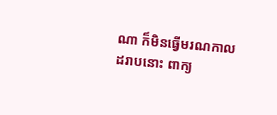ណា ក៏មិនធ្វើមរណកាលដរាបនោះ ពាក្យ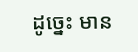ដូច្នេះ មាន